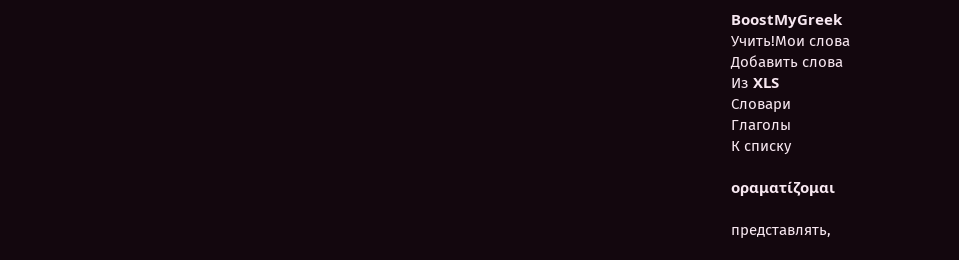BoostMyGreek
Учить!Мои слова
Добавить слова
Из XLS
Словари
Глаголы
К списку

οραματίζομαι

представлять,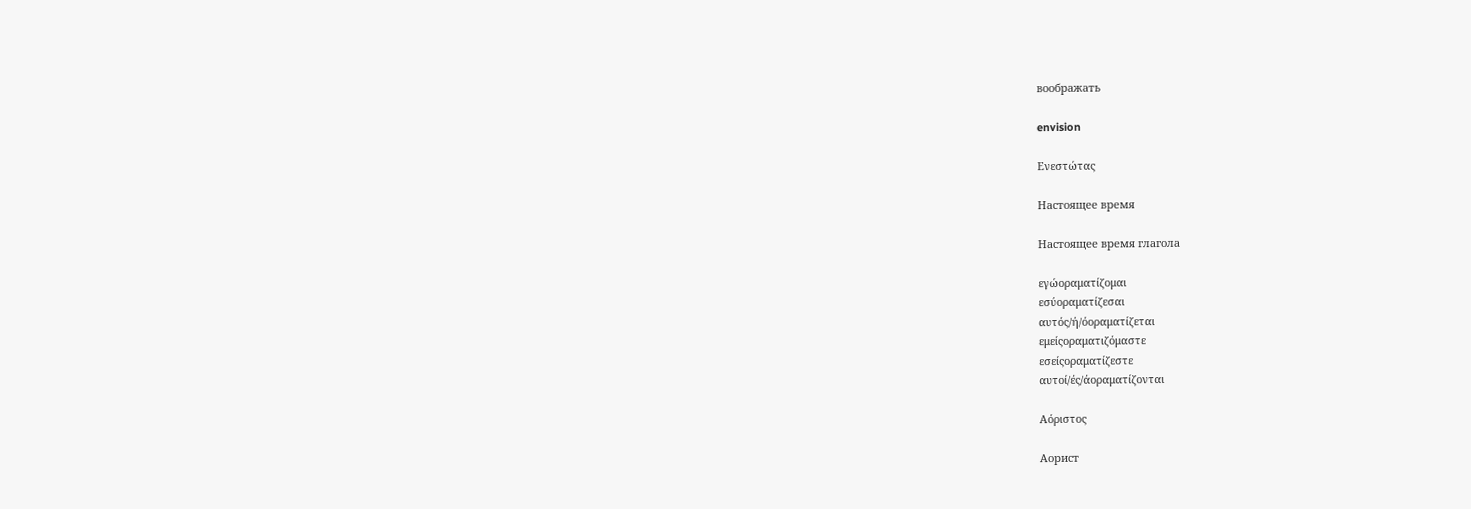воображать

envision

Ενεστώτας

Настоящее время

Настоящее время глагола

εγώοραματίζομαι
εσύοραματίζεσαι
αυτός/ή/όοραματίζεται
εμείςοραματιζόμαστε
εσείςοραματίζεστε
αυτοί/ές/άοραματίζονται

Αόριστος

Аорист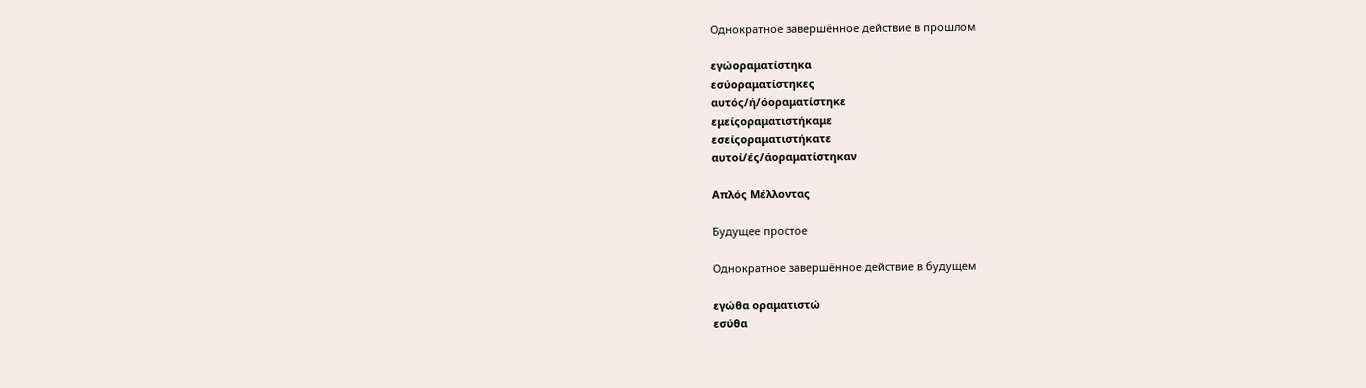Однократное завершённое действие в прошлом

εγώοραματίστηκα
εσύοραματίστηκες
αυτός/ή/όοραματίστηκε
εμείςοραματιστήκαμε
εσείςοραματιστήκατε
αυτοί/ές/άοραματίστηκαν

Απλός Μέλλοντας

Будущее простое

Однократное завершённое действие в будущем

εγώθα οραματιστώ
εσύθα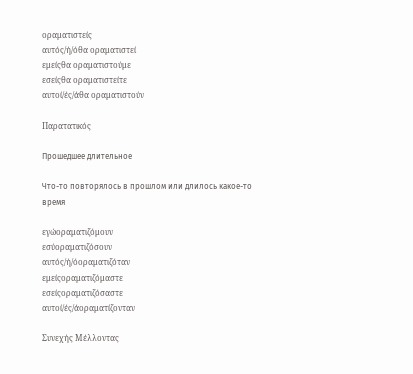οραματιστείς
αυτός/ή/όθα οραματιστεί
εμείςθα οραματιστούμε
εσείςθα οραματιστείτε
αυτοί/ές/άθα οραματιστούν

Παρατατικός

Прошедшее длительное

Что-то повторялось в прошлом или длилось какое-то время

εγώοραματιζόμουν
εσύοραματιζόσουν
αυτός/ή/όοραματιζόταν
εμείςοραματιζόμαστε
εσείςοραματιζόσαστε
αυτοί/ές/άοραματίζονταν

Συνεχής Μέλλοντας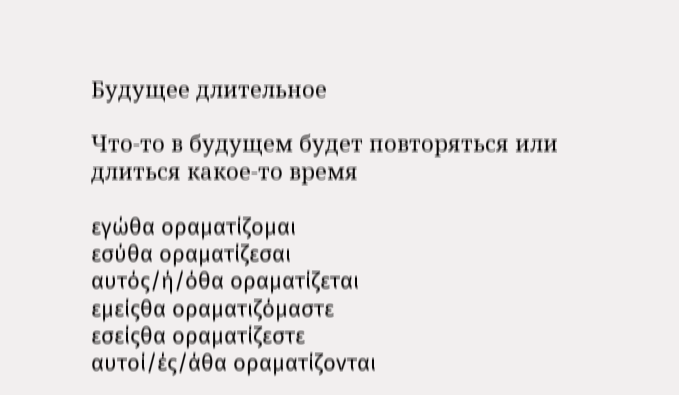Будущее длительное

Что-то в будущем будет повторяться или длиться какое-то время

εγώθα οραματίζομαι
εσύθα οραματίζεσαι
αυτός/ή/όθα οραματίζεται
εμείςθα οραματιζόμαστε
εσείςθα οραματίζεστε
αυτοί/ές/άθα οραματίζονται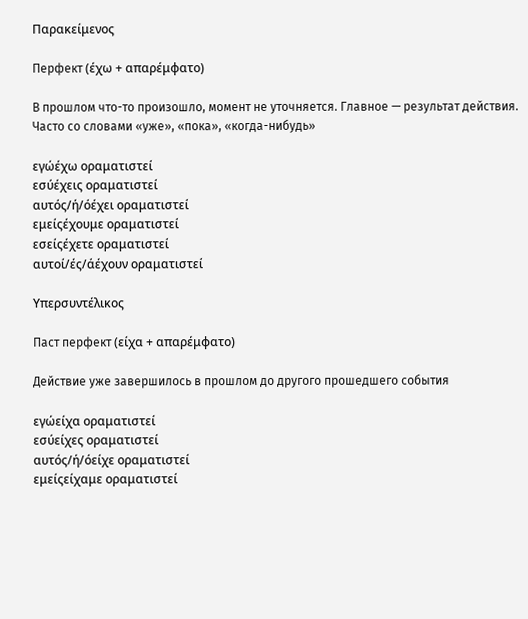Παρακείμενος

Перфект (έχω + απαρέμφατο)

В прошлом что-то произошло, момент не уточняется. Главное — результат действия. Часто со словами «уже», «пока», «когда-нибудь»

εγώέχω οραματιστεί
εσύέχεις οραματιστεί
αυτός/ή/όέχει οραματιστεί
εμείςέχουμε οραματιστεί
εσείςέχετε οραματιστεί
αυτοί/ές/άέχουν οραματιστεί

Υπερσυντέλικος

Паст перфект (είχα + απαρέμφατο)

Действие уже завершилось в прошлом до другого прошедшего события

εγώείχα οραματιστεί
εσύείχες οραματιστεί
αυτός/ή/όείχε οραματιστεί
εμείςείχαμε οραματιστεί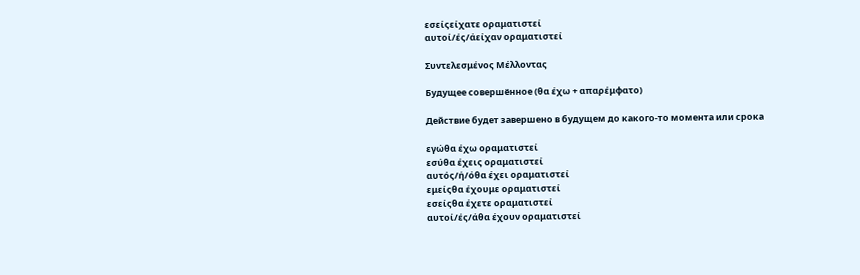εσείςείχατε οραματιστεί
αυτοί/ές/άείχαν οραματιστεί

Συντελεσμένος Μέλλοντας

Будущее совершённое (θα έχω + απαρέμφατο)

Действие будет завершено в будущем до какого-то момента или срока

εγώθα έχω οραματιστεί
εσύθα έχεις οραματιστεί
αυτός/ή/όθα έχει οραματιστεί
εμείςθα έχουμε οραματιστεί
εσείςθα έχετε οραματιστεί
αυτοί/ές/άθα έχουν οραματιστεί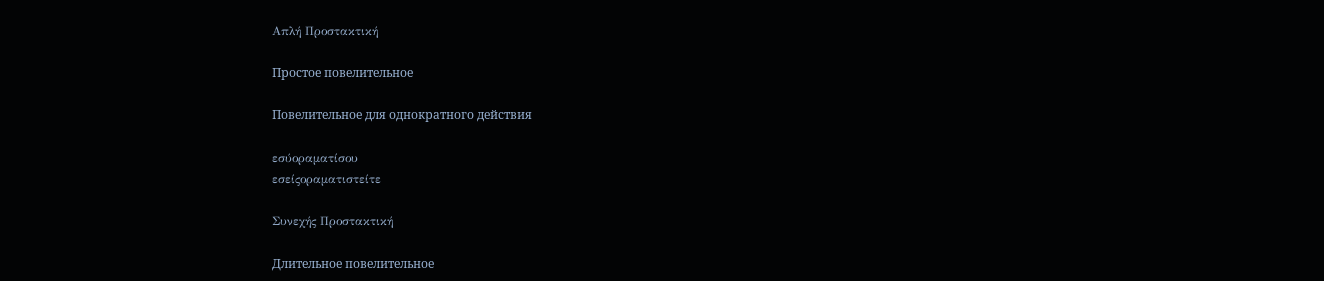Απλή Προστακτική

Простое повелительное

Повелительное для однократного действия

εσύοραματίσου
εσείςοραματιστείτε

Συνεχής Προστακτική

Длительное повелительное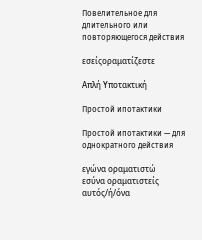Повелительное для длительного или повторяющегося действия

εσείςοραματίζεστε

Απλή Υποτακτική

Простой ипотактики

Простой ипотактики — для однократного действия

εγώνα οραματιστώ
εσύνα οραματιστείς
αυτός/ή/όνα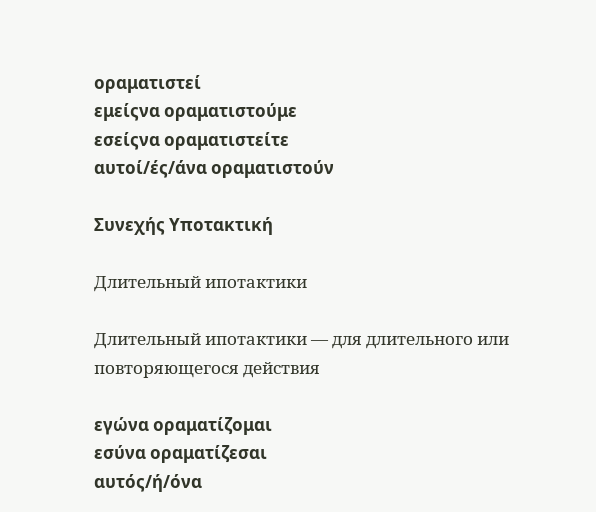οραματιστεί
εμείςνα οραματιστούμε
εσείςνα οραματιστείτε
αυτοί/ές/άνα οραματιστούν

Συνεχής Υποτακτική

Длительный ипотактики

Длительный ипотактики — для длительного или повторяющегося действия

εγώνα οραματίζομαι
εσύνα οραματίζεσαι
αυτός/ή/όνα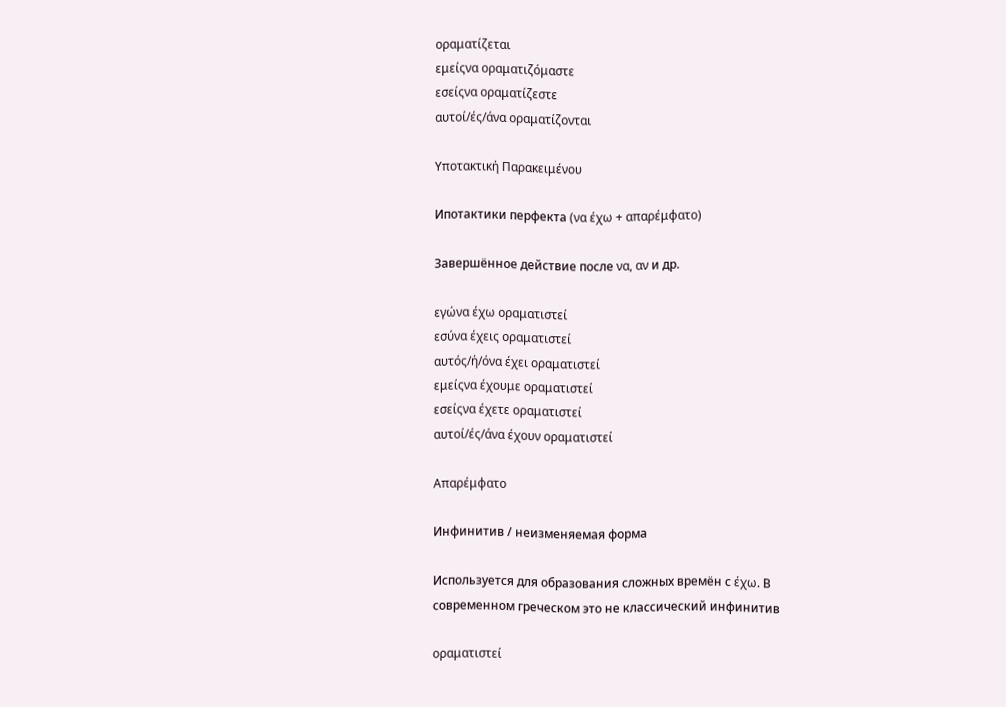οραματίζεται
εμείςνα οραματιζόμαστε
εσείςνα οραματίζεστε
αυτοί/ές/άνα οραματίζονται

Υποτακτική Παρακειμένου

Ипотактики перфекта (να έχω + απαρέμφατο)

Завершённое действие после να, αν и др.

εγώνα έχω οραματιστεί
εσύνα έχεις οραματιστεί
αυτός/ή/όνα έχει οραματιστεί
εμείςνα έχουμε οραματιστεί
εσείςνα έχετε οραματιστεί
αυτοί/ές/άνα έχουν οραματιστεί

Απαρέμφατο

Инфинитив / неизменяемая форма

Используется для образования сложных времён с έχω. В современном греческом это не классический инфинитив

οραματιστεί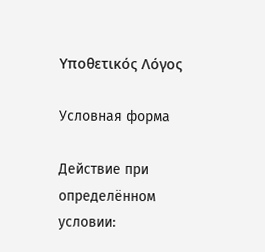Υποθετικός Λόγος

Условная форма

Действие при определённом условии: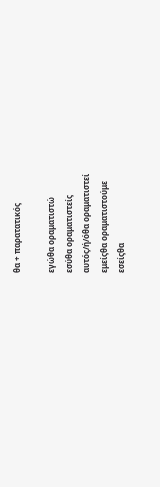θα + παρατατικός

εγώθα οραματιστώ
εσύθα οραματιστείς
αυτός/ή/όθα οραματιστεί
εμείςθα οραματιστούμε
εσείςθα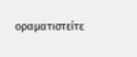οραματιστείτε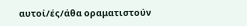αυτοί/ές/άθα οραματιστούν